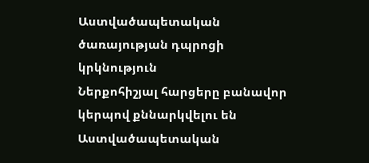Աստվածապետական ծառայության դպրոցի կրկնություն
Ներքոհիշյալ հարցերը բանավոր կերպով քննարկվելու են Աստվածապետական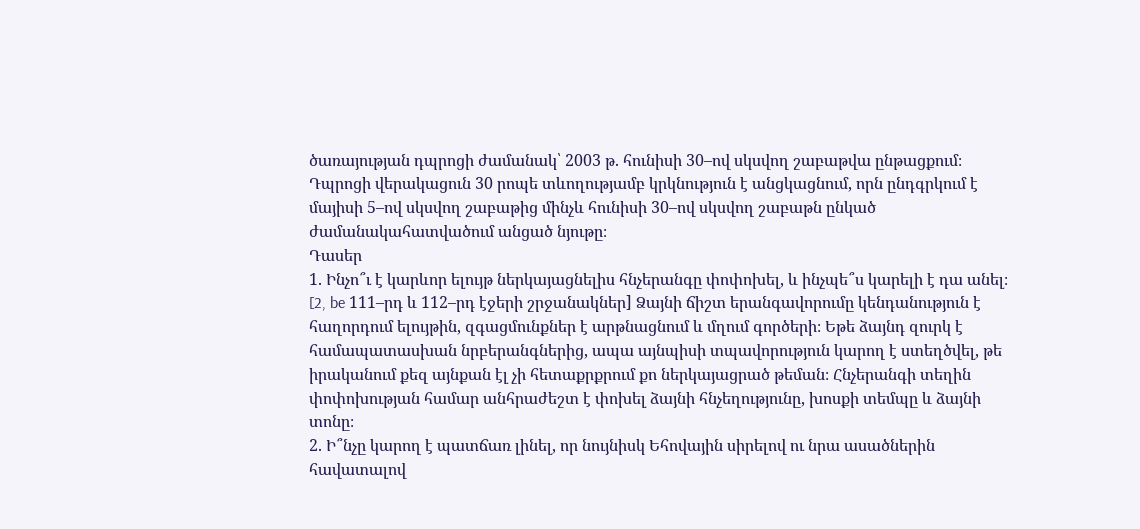ծառայության դպրոցի ժամանակ՝ 2003 թ. հունիսի 30–ով սկսվող շաբաթվա ընթացքում։ Դպրոցի վերակացուն 30 րոպե տևողությամբ կրկնություն է անցկացնում, որն ընդգրկում է մայիսի 5–ով սկսվող շաբաթից մինչև հունիսի 30–ով սկսվող շաբաթն ընկած ժամանակահատվածում անցած նյութը։
Դասեր
1. Ինչո՞ւ է կարևոր ելույթ ներկայացնելիս հնչերանգը փոփոխել, և ինչպե՞ս կարելի է դա անել։ [2, be 111–րդ և 112–րդ էջերի շրջանակներ] Ձայնի ճիշտ երանգավորումը կենդանություն է հաղորդում ելույթին, զգացմունքներ է արթնացնում և մղում գործերի։ Եթե ձայնդ զուրկ է համապատասխան նրբերանգներից, ապա այնպիսի տպավորություն կարող է ստեղծվել, թե իրականում քեզ այնքան էլ չի հետաքրքրում քո ներկայացրած թեման։ Հնչերանգի տեղին փոփոխության համար անհրաժեշտ է փոխել ձայնի հնչեղությունը, խոսքի տեմպը և ձայնի տոնը։
2. Ի՞նչը կարող է պատճառ լինել, որ նույնիսկ Եհովային սիրելով ու նրա ասածներին հավատալով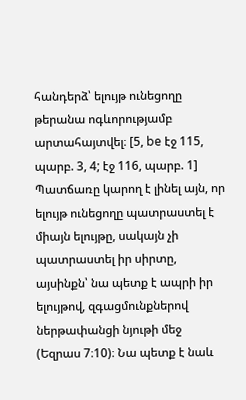հանդերձ՝ ելույթ ունեցողը թերանա ոգևորությամբ արտահայտվել։ [5, be էջ 115, պարբ. 3, 4; էջ 116, պարբ. 1] Պատճառը կարող է լինել այն, որ ելույթ ունեցողը պատրաստել է միայն ելույթը, սակայն չի պատրաստել իր սիրտը, այսինքն՝ նա պետք է ապրի իր ելույթով, զգացմունքներով ներթափանցի նյութի մեջ (Եզրաս 7։10)։ Նա պետք է նաև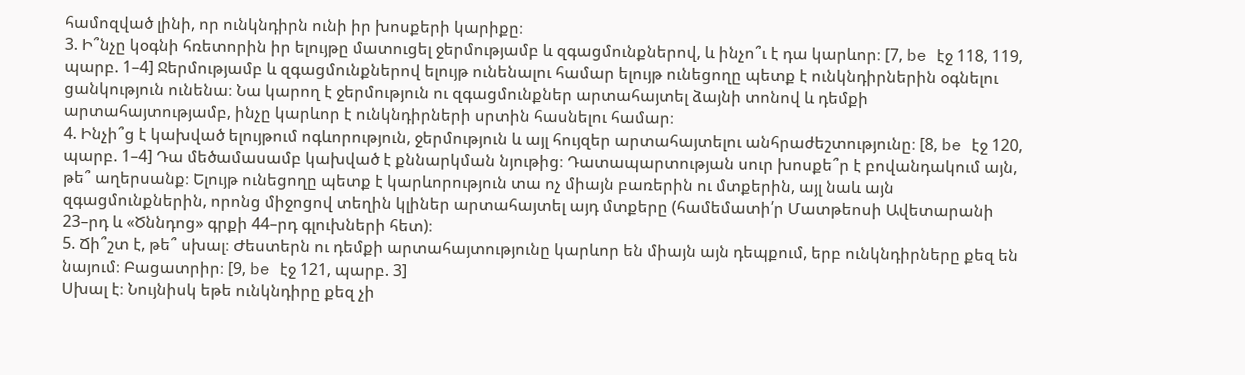համոզված լինի, որ ունկնդիրն ունի իր խոսքերի կարիքը։
3. Ի՞նչը կօգնի հռետորին իր ելույթը մատուցել ջերմությամբ և զգացմունքներով, և ինչո՞ւ է դա կարևոր։ [7, be էջ 118, 119, պարբ. 1–4] Ջերմությամբ և զգացմունքներով ելույթ ունենալու համար ելույթ ունեցողը պետք է ունկնդիրներին օգնելու ցանկություն ունենա։ Նա կարող է ջերմություն ու զգացմունքներ արտահայտել ձայնի տոնով և դեմքի արտահայտությամբ, ինչը կարևոր է ունկնդիրների սրտին հասնելու համար։
4. Ինչի՞ց է կախված ելույթում ոգևորություն, ջերմություն և այլ հույզեր արտահայտելու անհրաժեշտությունը։ [8, be էջ 120, պարբ. 1–4] Դա մեծամասամբ կախված է քննարկման նյութից։ Դատապարտության սուր խոսքե՞ր է բովանդակում այն, թե՞ աղերսանք։ Ելույթ ունեցողը պետք է կարևորություն տա ոչ միայն բառերին ու մտքերին, այլ նաև այն զգացմունքներին, որոնց միջոցով տեղին կլիներ արտահայտել այդ մտքերը (համեմատի՛ր Մատթեոսի Ավետարանի 23–րդ և «Ծննդոց» գրքի 44–րդ գլուխների հետ)։
5. Ճի՞շտ է, թե՞ սխալ։ Ժեստերն ու դեմքի արտահայտությունը կարևոր են միայն այն դեպքում, երբ ունկնդիրները քեզ են նայում։ Բացատրիր։ [9, be էջ 121, պարբ. 3]
Սխալ է։ Նույնիսկ եթե ունկնդիրը քեզ չի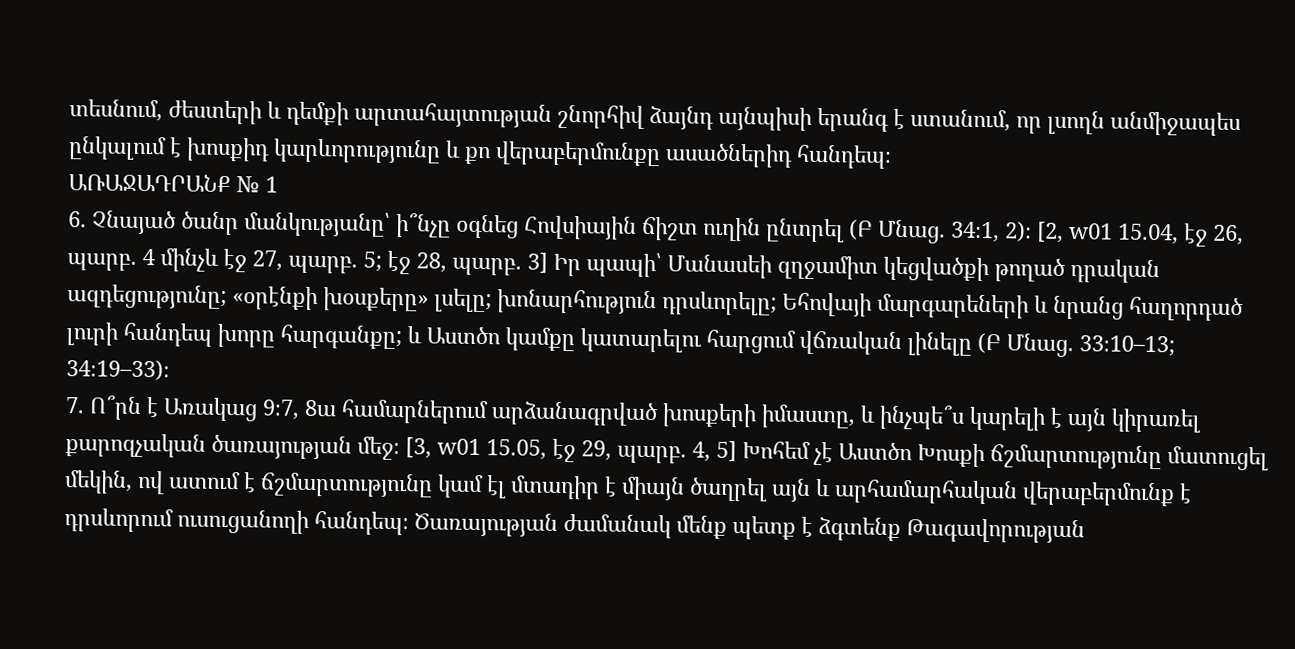տեսնում, ժեստերի և դեմքի արտահայտության շնորհիվ ձայնդ այնպիսի երանգ է ստանում, որ լսողն անմիջապես ընկալում է խոսքիդ կարևորությունը և քո վերաբերմունքը ասածներիդ հանդեպ։
ԱՌԱՋԱԴՐԱՆՔ № 1
6. Չնայած ծանր մանկությանը՝ ի՞նչը օգնեց Հովսիային ճիշտ ուղին ընտրել (Բ Մնաց. 34։1, 2)։ [2, w01 15.04, էջ 26, պարբ. 4 մինչև էջ 27, պարբ. 5; էջ 28, պարբ. 3] Իր պապի՝ Մանասեի զղջամիտ կեցվածքի թողած դրական ազդեցությունը; «օրէնքի խօսքերը» լսելը; խոնարհություն դրսևորելը; Եհովայի մարգարեների և նրանց հաղորդած լուրի հանդեպ խորը հարգանքը; և Աստծո կամքը կատարելու հարցում վճռական լինելը (Բ Մնաց. 33։10–13; 34։19–33)։
7. Ո՞րն է Առակաց 9։7, 8ա համարներում արձանագրված խոսքերի իմաստը, և ինչպե՞ս կարելի է այն կիրառել քարոզչական ծառայության մեջ։ [3, w01 15.05, էջ 29, պարբ. 4, 5] Խոհեմ չէ Աստծո Խոսքի ճշմարտությունը մատուցել մեկին, ով ատում է ճշմարտությունը կամ էլ մտադիր է միայն ծաղրել այն և արհամարհական վերաբերմունք է դրսևորում ուսուցանողի հանդեպ։ Ծառայության ժամանակ մենք պետք է ձգտենք Թագավորության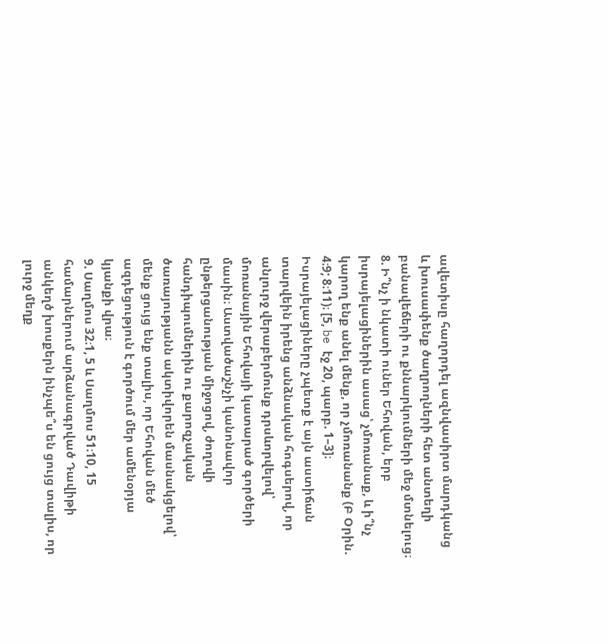ավետիսը հաղորդել ազնվասիրտ մարդկանց և խուսափենք ծաղրողների հետ անտեղի բանավեճերի ու քննարկումների մեջ մտնելուց։
8. Ի՞նչ ի նկատի ուներ Եհովան, երբ իսրայելացիներին ասաց՝ չմոռանաք, և ի՞նչ կարող ենք անել մենք, որ չմոռանանք (Բ Օրին. 4։9; 8։11)։ [5, be էջ 20, պարբ. 1–3]։ Իսրայելացիները չպետք է այն աստիճան տարվեին իրենց անձնական հոգսերով, որ անլուրջ վերաբերմունք դրսևորվելով՝ մոռանային Եհովայի կատարած գործերի մասին։ Աստվածաշնչի կանոնավոր ընթերցանության միջոցով, ժողովի հանդիպումներին ու քարոզչական ծառայությանն ակտիվորեն մասնակցելով՝ մենք ցույց ենք տալիս, որ Եհովան մեծ ազդեցություն է գործում մեր ամենօրյա կյանքի վրա։
9. Սաղմոս 32։1, 5 և Սաղմոս 51։10, 15 համարներում արձանագրված Դավիթի անկեղծ խոսքերն ինչպե՞ս են ցույց տալիս, որ լուրջ մեղք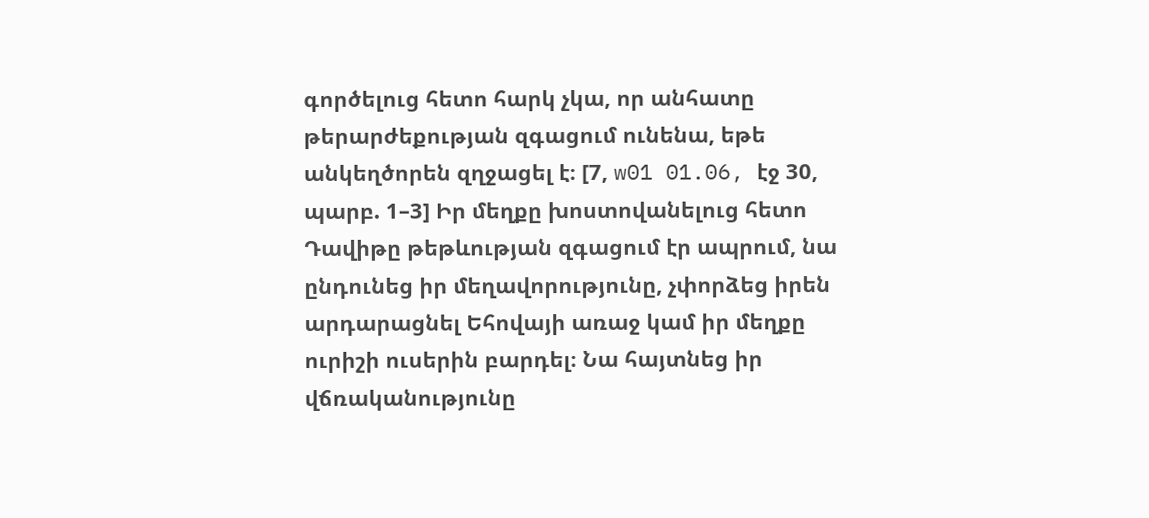գործելուց հետո հարկ չկա, որ անհատը թերարժեքության զգացում ունենա, եթե անկեղծորեն զղջացել է։ [7, w01 01.06, էջ 30, պարբ. 1–3] Իր մեղքը խոստովանելուց հետո Դավիթը թեթևության զգացում էր ապրում, նա ընդունեց իր մեղավորությունը, չփորձեց իրեն արդարացնել Եհովայի առաջ կամ իր մեղքը ուրիշի ուսերին բարդել։ Նա հայտնեց իր վճռականությունը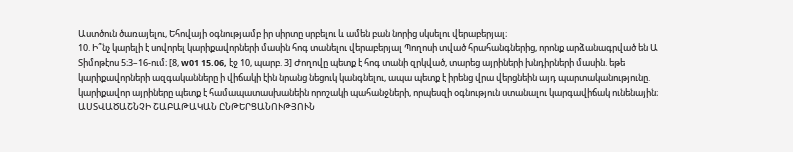Աստծուն ծառայելու, Եհովայի օգնությամբ իր սիրտը սրբելու և ամեն բան նորից սկսելու վերաբերյալ։
10. Ի՞նչ կարելի է սովորել կարիքավորների մասին հոգ տանելու վերաբերյալ Պողոսի տված հրահանգներից, որոնք արձանագրված են Ա Տիմոթէոս 5։3–16-ում։ [8, w01 15.06, էջ 10, պարբ. 3] Ժողովը պետք է հոգ տանի զրկված, տարեց այրիների խնդիրների մասին. եթե կարիքավորների ազգականները ի վիճակի էին նրանց նեցուկ կանգնելու, ապա պետք է իրենց վրա վերցնեին այդ պարտականությունը. կարիքավոր այրիները պետք է համապատասխանեին որոշակի պահանջների, որպեսզի օգնություն ստանալու կարգավիճակ ունենային։
ԱՍՏՎԱԾԱՇՆՉԻ ՇԱԲԱԹԱԿԱՆ ԸՆԹԵՐՑԱՆՈՒԹՅՈՒՆ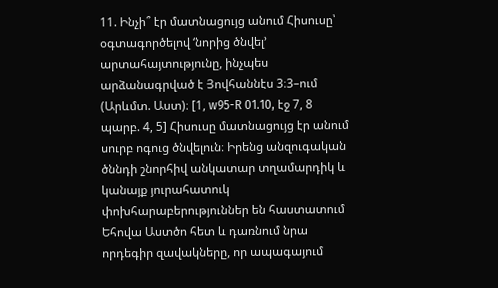11. Ինչի՞ էր մատնացույց անում Հիսուսը՝ օգտագործելով ‘նորից ծնվել’ արտահայտությունը, ինչպես արձանագրված է Յովհաննէս 3։3–ում (Արևմտ. Աստ)։ [1, w95-R 01.10, էջ 7, 8 պարբ. 4, 5] Հիսուսը մատնացույց էր անում սուրբ ոգուց ծնվելուն։ Իրենց անզուգական ծննդի շնորհիվ անկատար տղամարդիկ և կանայք յուրահատուկ փոխհարաբերություններ են հաստատում Եհովա Աստծո հետ և դառնում նրա որդեգիր զավակները, որ ապագայում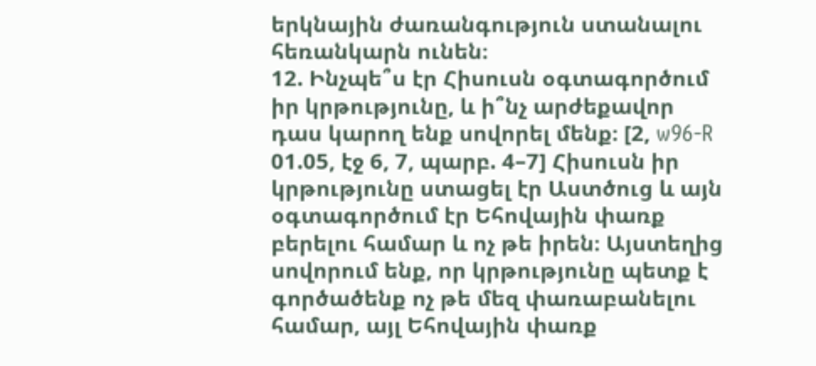երկնային ժառանգություն ստանալու հեռանկարն ունեն։
12. Ինչպե՞ս էր Հիսուսն օգտագործում իր կրթությունը, և ի՞նչ արժեքավոր դաս կարող ենք սովորել մենք։ [2, w96-R 01.05, էջ 6, 7, պարբ. 4–7] Հիսուսն իր կրթությունը ստացել էր Աստծուց և այն օգտագործում էր Եհովային փառք բերելու համար և ոչ թե իրեն։ Այստեղից սովորում ենք, որ կրթությունը պետք է գործածենք ոչ թե մեզ փառաբանելու համար, այլ Եհովային փառք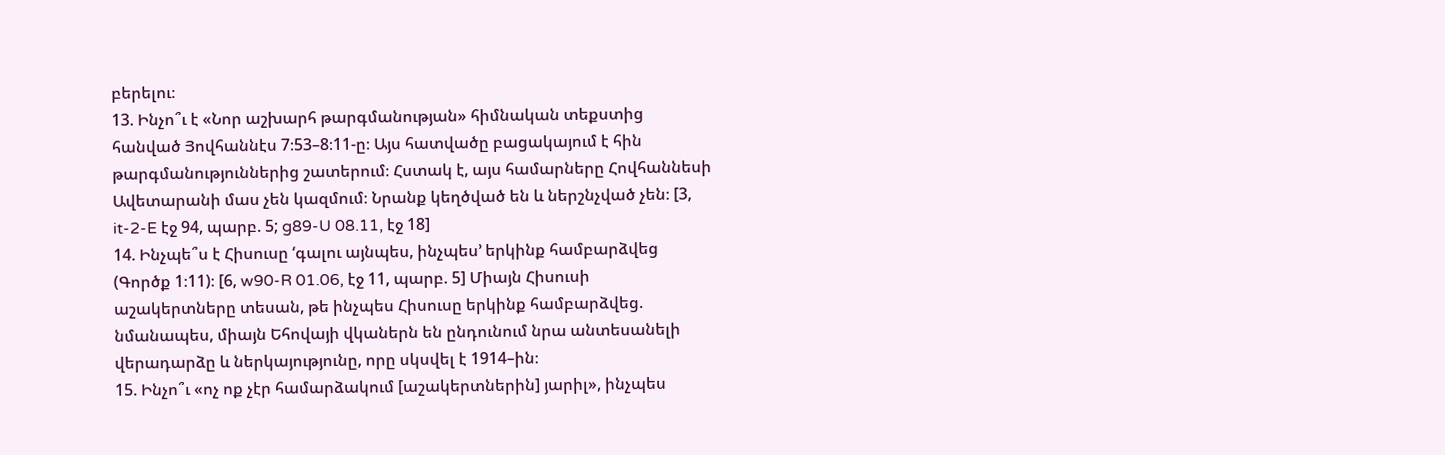բերելու։
13. Ինչո՞ւ է «Նոր աշխարհ թարգմանության» հիմնական տեքստից հանված Յովհաննէս 7։53–8։11-ը։ Այս հատվածը բացակայում է հին թարգմանություններից շատերում։ Հստակ է, այս համարները Հովհաննեսի Ավետարանի մաս չեն կազմում։ Նրանք կեղծված են և ներշնչված չեն։ [3, it-2-E էջ 94, պարբ. 5; g89-U 08.11, էջ 18]
14. Ինչպե՞ս է Հիսուսը ‘գալու այնպես, ինչպես’ երկինք համբարձվեց (Գործք 1։11)։ [6, w90-R 01.06, էջ 11, պարբ. 5] Միայն Հիսուսի աշակերտները տեսան, թե ինչպես Հիսուսը երկինք համբարձվեց. նմանապես, միայն Եհովայի վկաներն են ընդունում նրա անտեսանելի վերադարձը և ներկայությունը, որը սկսվել է 1914–ին։
15. Ինչո՞ւ «ոչ ոք չէր համարձակում [աշակերտներին] յարիլ», ինչպես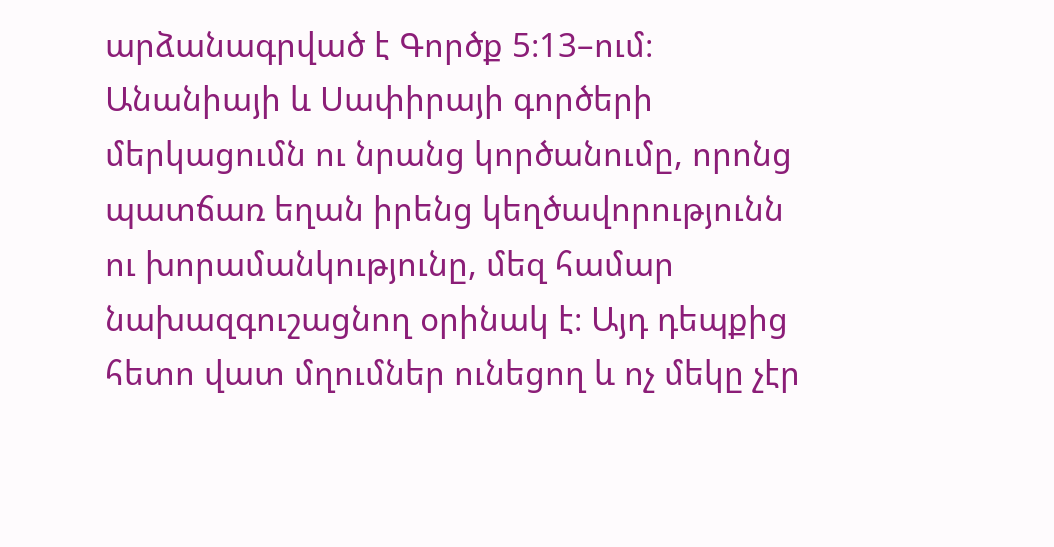արձանագրված է Գործք 5։13–ում։ Անանիայի և Սափիրայի գործերի մերկացումն ու նրանց կործանումը, որոնց պատճառ եղան իրենց կեղծավորությունն ու խորամանկությունը, մեզ համար նախազգուշացնող օրինակ է։ Այդ դեպքից հետո վատ մղումներ ունեցող և ոչ մեկը չէր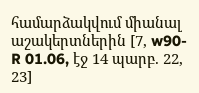համարձակվում միանալ աշակերտներին [7, w90-R 01.06, էջ 14 պարբ. 22, 23]